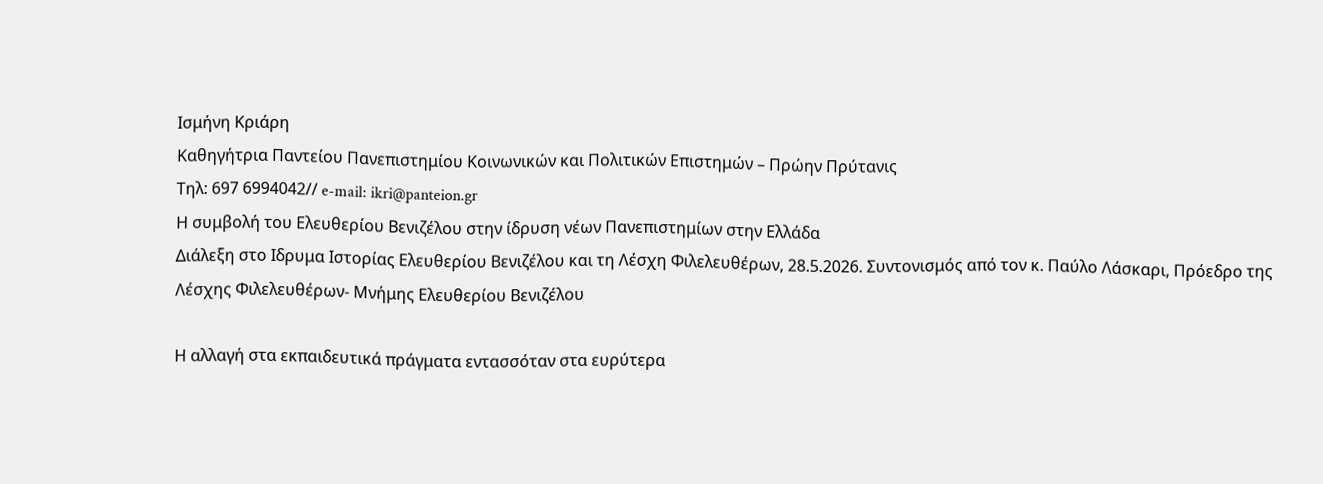Ισμήνη Κριάρη
Καθηγήτρια Παντείου Πανεπιστημίου Κοινωνικών και Πολιτικών Επιστημών – Πρώην Πρύτανις
Τηλ: 697 6994042// e-mail: ikri@panteion.gr
Η συμβολή του Ελευθερίου Βενιζέλου στην ίδρυση νέων Πανεπιστημίων στην Ελλάδα
Διάλεξη στο Ιδρυμα Ιστορίας Ελευθερίου Βενιζέλου και τη Λέσχη Φιλελευθέρων, 28.5.2026. Συντονισμός από τον κ. Παύλο Λάσκαρι, Πρόεδρο της Λέσχης Φιλελευθέρων- Μνήμης Ελευθερίου Βενιζέλου

Η αλλαγή στα εκπαιδευτικά πράγματα εντασσόταν στα ευρύτερα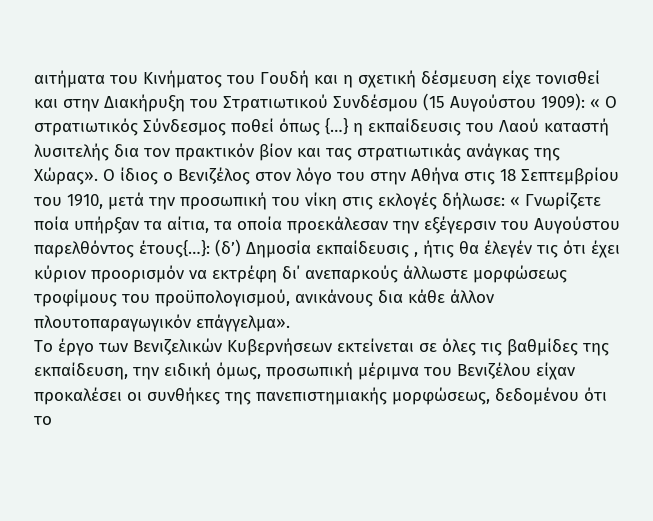αιτήματα του Κινήματος του Γουδή και η σχετική δέσμευση είχε τονισθεί και στην Διακήρυξη του Στρατιωτικού Συνδέσμου (15 Αυγούστου 1909): « Ο στρατιωτικός Σύνδεσμος ποθεί όπως {…} η εκπαίδευσις του Λαού καταστή λυσιτελής δια τον πρακτικόν βίον και τας στρατιωτικάς ανάγκας της Χώρας». Ο ίδιος ο Βενιζέλος στον λόγο του στην Αθήνα στις 18 Σεπτεμβρίου του 1910, μετά την προσωπική του νίκη στις εκλογές δήλωσε: « Γνωρίζετε ποία υπήρξαν τα αίτια, τα οποία προεκάλεσαν την εξέγερσιν του Αυγούστου παρελθόντος έτους{…}: (δ’) Δημοσία εκπαίδευσις , ήτις θα έλεγέν τις ότι έχει κύριον προορισμόν να εκτρέφη δι΄ ανεπαρκούς άλλωστε μορφώσεως τροφίμους του προϋπολογισμού, ανικάνους δια κάθε άλλον πλουτοπαραγωγικόν επάγγελμα».
Το έργο των Βενιζελικών Κυβερνήσεων εκτείνεται σε όλες τις βαθμίδες της εκπαίδευση, την ειδική όμως, προσωπική μέριμνα του Βενιζέλου είχαν προκαλέσει οι συνθήκες της πανεπιστημιακής μορφώσεως, δεδομένου ότι το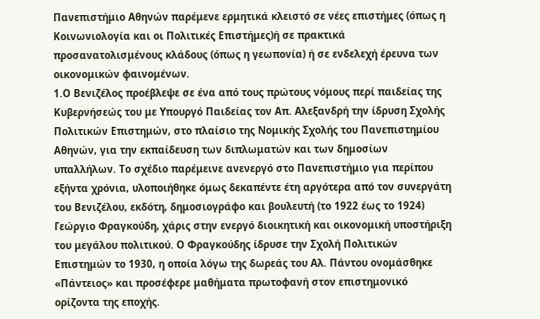Πανεπιστήμιο Αθηνών παρέμενε ερμητικά κλειστό σε νέες επιστήμες (όπως η Κοινωνιολογία και οι Πολιτικές Επιστήμες)ή σε πρακτικά προσανατολισμένους κλάδους (όπως η γεωπονία) ή σε ενδελεχή έρευνα των οικονομικών φαινομένων.
1.Ο Βενιζέλος προέβλεψε σε ένα από τους πρώτους νόμους περί παιδείας της Κυβερνήσεώς του με Υπουργό Παιδείας τον Απ. Αλεξανδρή την ίδρυση Σχολής Πολιτικών Επιστημών, στο πλαίσιο της Νομικής Σχολής του Πανεπιστημίου Αθηνών, για την εκπαίδευση των διπλωματών και των δημοσίων υπαλλήλων. Το σχέδιο παρέμεινε ανενεργό στο Πανεπιστήμιο για περίπου εξήντα χρόνια, υλοποιήθηκε όμως δεκαπέντε έτη αργότερα από τον συνεργάτη του Βενιζέλου, εκδότη, δημοσιογράφο και βουλευτή (το 1922 έως το 1924) Γεώργιο Φραγκούδη, χάρις στην ενεργό διοικητική και οικονομική υποστήριξη του μεγάλου πολιτικού. Ο Φραγκούδης ίδρυσε την Σχολή Πολιτικών Επιστημών το 1930, η οποία λόγω της δωρεάς του Αλ. Πάντου ονομάσθηκε «Πάντειος» και προσέφερε μαθήματα πρωτοφανή στον επιστημονικό ορίζοντα της εποχής.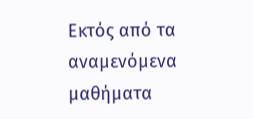Εκτός από τα αναμενόμενα μαθήματα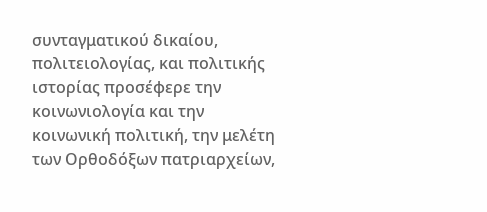συνταγματικού δικαίου, πολιτειολογίας, και πολιτικής ιστορίας προσέφερε την κοινωνιολογία και την κοινωνική πολιτική, την μελέτη των Ορθοδόξων πατριαρχείων,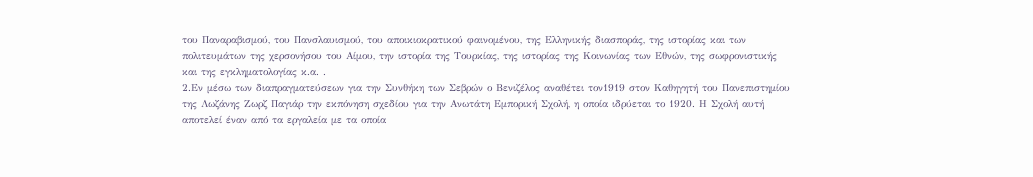του Παναραβισμού, του Πανσλαυισμού, του αποικιοκρατικού φαινομένου, της Ελληνικής διασποράς, της ιστορίας και των πολιτευμάτων της χερσονήσου του Αίμου, την ιστορία της Τουρκίας, της ιστορίας της Κοινωνίας των Εθνών, της σωφρονιστικής και της εγκληματολογίας κ.α. .
2.Εν μέσω των διαπραγματεύσεων για την Συνθήκη των Σεβρών ο Βενιζέλος αναθέτει τον1919 στον Καθηγητή του Πανεπιστημίου της Λωζάνης Ζωρζ Παγιάρ την εκπόνηση σχεδίου για την Ανωτάτη Εμπορική Σχολή, η οποία ιδρύεται το 1920. Η Σχολή αυτή αποτελεί έναν από τα εργαλεία με τα οποία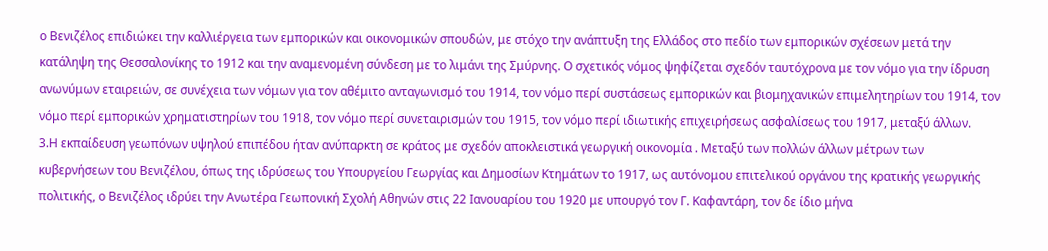ο Βενιζέλος επιδιώκει την καλλιέργεια των εμπορικών και οικονομικών σπουδών, με στόχο την ανάπτυξη της Ελλάδος στο πεδίο των εμπορικών σχέσεων μετά την κατάληψη της Θεσσαλονίκης το 1912 και την αναμενομένη σύνδεση με το λιμάνι της Σμύρνης. Ο σχετικός νόμος ψηφίζεται σχεδόν ταυτόχρονα με τον νόμο για την ίδρυση ανωνύμων εταιρειών, σε συνέχεια των νόμων για τον αθέμιτο ανταγωνισμό του 1914, τον νόμο περί συστάσεως εμπορικών και βιομηχανικών επιμελητηρίων του 1914, τον νόμο περί εμπορικών χρηματιστηρίων του 1918, τον νόμο περί συνεταιρισμών του 1915, τον νόμο περί ιδιωτικής επιχειρήσεως ασφαλίσεως του 1917, μεταξύ άλλων.
3.Η εκπαίδευση γεωπόνων υψηλού επιπέδου ήταν ανύπαρκτη σε κράτος με σχεδόν αποκλειστικά γεωργική οικονομία . Μεταξύ των πολλών άλλων μέτρων των κυβερνήσεων του Βενιζέλου, όπως της ιδρύσεως του Υπουργείου Γεωργίας και Δημοσίων Κτημάτων το 1917, ως αυτόνομου επιτελικού οργάνου της κρατικής γεωργικής πολιτικής, ο Βενιζέλος ιδρύει την Ανωτέρα Γεωπονική Σχολή Αθηνών στις 22 Ιανουαρίου του 1920 με υπουργό τον Γ. Καφαντάρη, τον δε ίδιο μήνα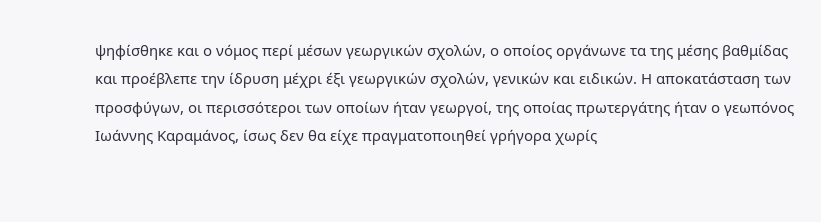ψηφίσθηκε και ο νόμος περί μέσων γεωργικών σχολών, ο οποίος οργάνωνε τα της μέσης βαθμίδας και προέβλεπε την ίδρυση μέχρι έξι γεωργικών σχολών, γενικών και ειδικών. Η αποκατάσταση των προσφύγων, οι περισσότεροι των οποίων ήταν γεωργοί, της οποίας πρωτεργάτης ήταν ο γεωπόνος Ιωάννης Καραμάνος, ίσως δεν θα είχε πραγματοποιηθεί γρήγορα χωρίς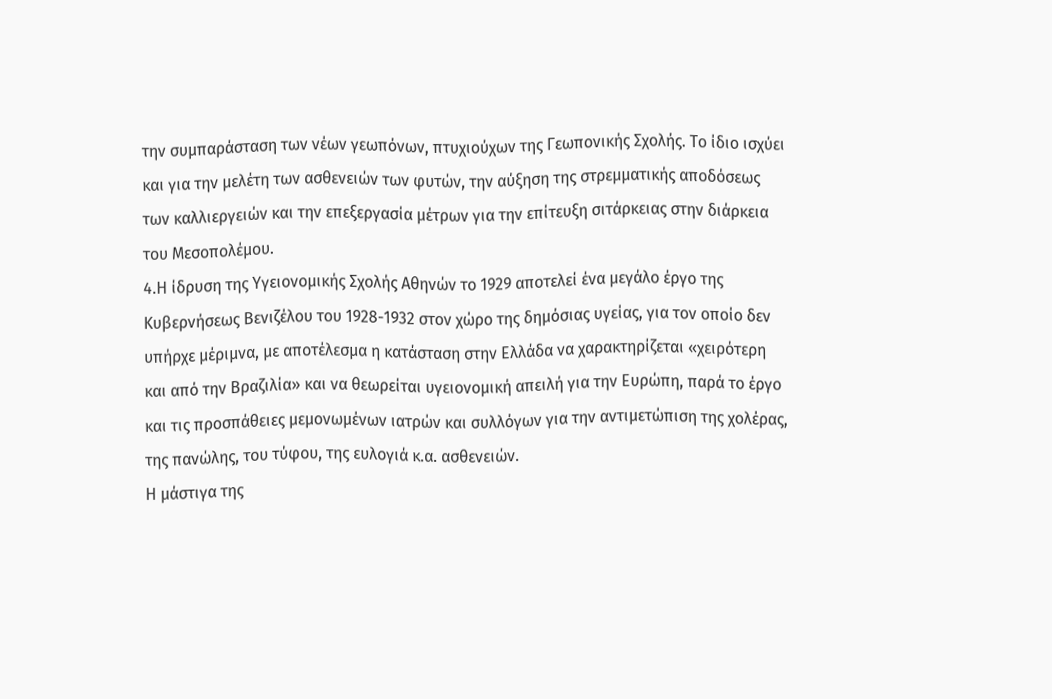την συμπαράσταση των νέων γεωπόνων, πτυχιούχων της Γεωπονικής Σχολής. Το ίδιο ισχύει και για την μελέτη των ασθενειών των φυτών, την αύξηση της στρεμματικής αποδόσεως των καλλιεργειών και την επεξεργασία μέτρων για την επίτευξη σιτάρκειας στην διάρκεια του Μεσοπολέμου.
4.Η ίδρυση της Υγειονομικής Σχολής Αθηνών το 1929 αποτελεί ένα μεγάλο έργο της Κυβερνήσεως Βενιζέλου του 1928-1932 στον χώρο της δημόσιας υγείας, για τον οποίο δεν υπήρχε μέριμνα, με αποτέλεσμα η κατάσταση στην Ελλάδα να χαρακτηρίζεται «χειρότερη και από την Βραζιλία» και να θεωρείται υγειονομική απειλή για την Ευρώπη, παρά το έργο και τις προσπάθειες μεμονωμένων ιατρών και συλλόγων για την αντιμετώπιση της χολέρας, της πανώλης, του τύφου, της ευλογιά κ.α. ασθενειών.
Η μάστιγα της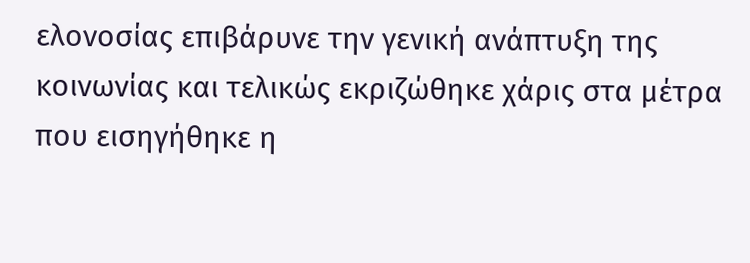ελονοσίας επιβάρυνε την γενική ανάπτυξη της κοινωνίας και τελικώς εκριζώθηκε χάρις στα μέτρα που εισηγήθηκε η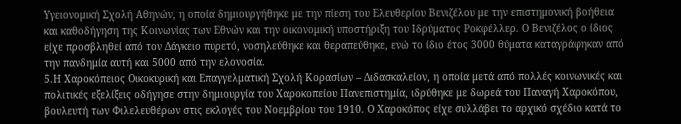Υγειονομική Σχολή Αθηνών, η οποία δημιουργήθηκε με την πίεση του Ελευθερίου Βενιζέλου με την επιστημονική βοήθεια και καθοδήγηση της Κοινωνίας των Εθνών και την οικονομική υποστήριξη του Ιδρύματος Ροκφέλλερ. Ο Βενιζέλος ο ίδιος είχε προσβληθεί από τον Δάγκειο πυρετό, νοσηλεύθηκε και θεραπεύθηκε, ενώ το ίδιο έτος 3000 θύματα καταγράφηκαν από την πανδημία αυτή και 5000 από την ελονοσία.
5.Η Χαροκόπειος Οικοκυρική και Επαγγελματική Σχολή Κορασίων – Διδασκαλείον, η οποία μετά από πολλές κοινωνικές και πολιτικές εξελίξεις οδήγησε στην δημιουργία του Χαροκοπείου Πανεπιστημία, ιδρύθηκε με δωρεά του Παναγή Χαροκόπου, βουλευτή των Φιλελευθέρων στις εκλογές του Νοεμβρίου του 1910. Ο Χαροκόπος είχε συλλάβει το αρχικό σχέδιο κατά το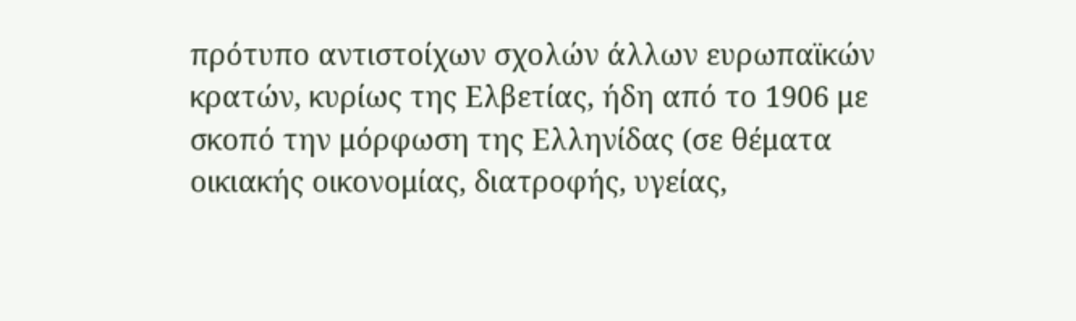πρότυπο αντιστοίχων σχολών άλλων ευρωπαϊκών κρατών, κυρίως της Ελβετίας, ήδη από το 1906 με σκοπό την μόρφωση της Ελληνίδας (σε θέματα οικιακής οικονομίας, διατροφής, υγείας,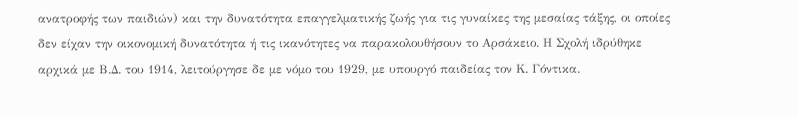ανατροφής των παιδιών) και την δυνατότητα επαγγελματικής ζωής για τις γυναίκες της μεσαίας τάξης, οι οποίες δεν είχαν την οικονομική δυνατότητα ή τις ικανότητες να παρακολουθήσουν το Αρσάκειο. Η Σχολή ιδρύθηκε αρχικά με Β.Δ. του 1914, λειτούργησε δε με νόμο του 1929, με υπουργό παιδείας τον Κ. Γόντικα.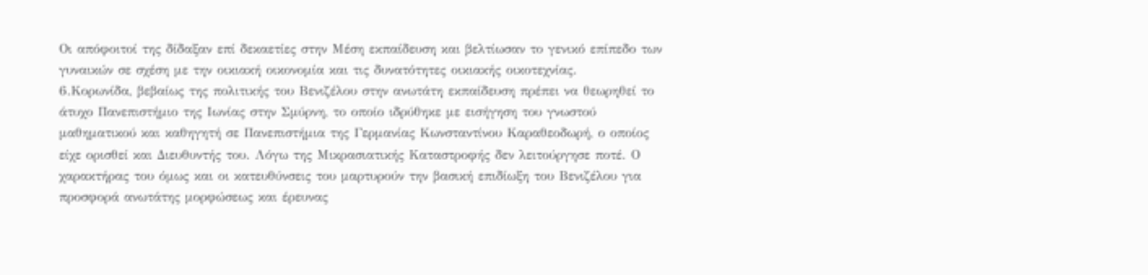Οι απόφοιτοί της δίδαξαν επί δεκαετίες στην Μέση εκπαίδευση και βελτίωσαν το γενικό επίπεδο των γυναικών σε σχέση με την οικιακή οικονομία και τις δυνατότητες οικιακής οικοτεχνίας.
6.Κορωνίδα, βεβαίως της πολιτικής του Βενιζέλου στην ανωτάτη εκπαίδευση πρέπει να θεωρηθεί το άτυχο Πανεπιστήμιο της Ιωνίας στην Σμύρνη, το οποίο ιδρύθηκε με εισήγηση του γνωστού μαθηματικού και καθηγητή σε Πανεπιστήμια της Γερμανίας Κωνσταντίνου Καραθεοδωρή, ο οποίος είχε ορισθεί και Διευθυντής του. Λόγω της Μικρασιατικής Καταστροφής δεν λειτούργησε ποτέ. Ο χαρακτήρας του όμως και οι κατευθύνσεις του μαρτυρούν την βασική επιδίωξη του Βενιζέλου για προσφορά ανωτάτης μορφώσεως και έρευνας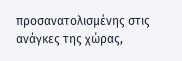προσανατολισμένης στις ανάγκες της χώρας,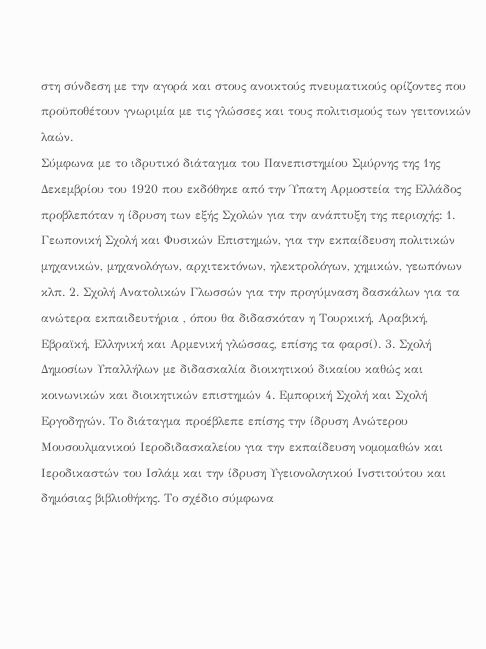στη σύνδεση με την αγορά και στους ανοικτούς πνευματικούς ορίζοντες που προϋποθέτουν γνωριμία με τις γλώσσες και τους πολιτισμούς των γειτονικών λαών.
Σύμφωνα με το ιδρυτικό διάταγμα του Πανεπιστημίου Σμύρνης της 1ης Δεκεμβρίου του 1920 που εκδόθηκε από την Ύπατη Αρμοστεία της Ελλάδος προβλεπόταν η ίδρυση των εξής Σχολών για την ανάπτυξη της περιοχής: 1. Γεωπονική Σχολή και Φυσικών Επιστημών, για την εκπαίδευση πολιτικών μηχανικών, μηχανολόγων, αρχιτεκτόνων, ηλεκτρολόγων, χημικών, γεωπόνων κλπ. 2. Σχολή Ανατολικών Γλωσσών για την προγύμναση δασκάλων για τα ανώτερα εκπαιδευτήρια , όπου θα διδασκόταν η Τουρκική, Αραβική, Εβραϊκή, Ελληνική και Αρμενική γλώσσας, επίσης τα φαρσί). 3. Σχολή Δημοσίων Υπαλλήλων με διδασκαλία διοικητικού δικαίου καθώς και κοινωνικών και διοικητικών επιστημών 4. Εμπορική Σχολή και Σχολή Εργοδηγών. Το διάταγμα προέβλεπε επίσης την ίδρυση Ανώτερου Μουσουλμανικού Ιεροδιδασκαλείου για την εκπαίδευση νομομαθών και Ιεροδικαστών του Ισλάμ και την ίδρυση Υγειονολογικού Ινστιτούτου και δημόσιας βιβλιοθήκης. Το σχέδιο σύμφωνα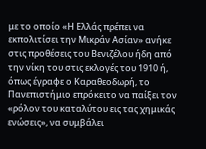με το οποίο «Η Ελλάς πρέπει να εκπολιτίσει την Μικράν Ασίαν» ανήκε στις προθέσεις του Βενιζέλου ήδη από την νίκη του στις εκλογές του 1910 ή, όπως έγραφε ο Καραθεοδωρή, το Πανεπιστήμιο επρόκειτο να παίξει τον «ρόλον του καταλύτου εις τας χημικάς ενώσεις», να συμβάλει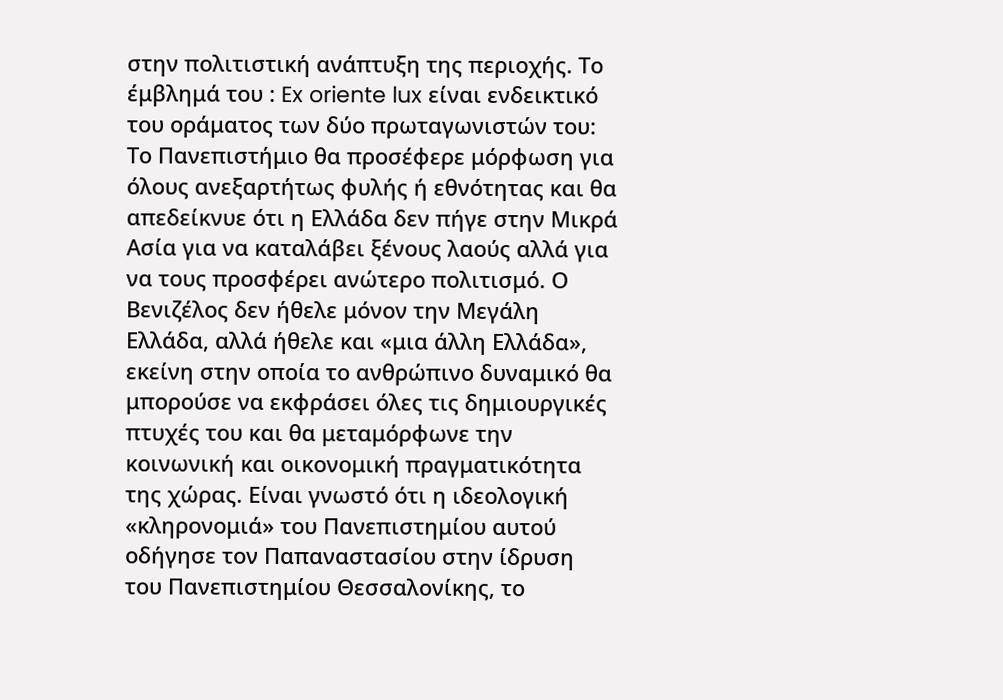στην πολιτιστική ανάπτυξη της περιοχής. Το έμβλημά του : Ex oriente lux είναι ενδεικτικό του οράματος των δύο πρωταγωνιστών του: Το Πανεπιστήμιο θα προσέφερε μόρφωση για όλους ανεξαρτήτως φυλής ή εθνότητας και θα απεδείκνυε ότι η Ελλάδα δεν πήγε στην Μικρά Ασία για να καταλάβει ξένους λαούς αλλά για να τους προσφέρει ανώτερο πολιτισμό. Ο Βενιζέλος δεν ήθελε μόνον την Μεγάλη Ελλάδα, αλλά ήθελε και «μια άλλη Ελλάδα», εκείνη στην οποία το ανθρώπινο δυναμικό θα μπορούσε να εκφράσει όλες τις δημιουργικές πτυχές του και θα μεταμόρφωνε την κοινωνική και οικονομική πραγματικότητα της χώρας. Είναι γνωστό ότι η ιδεολογική «κληρονομιά» του Πανεπιστημίου αυτού οδήγησε τον Παπαναστασίου στην ίδρυση του Πανεπιστημίου Θεσσαλονίκης, το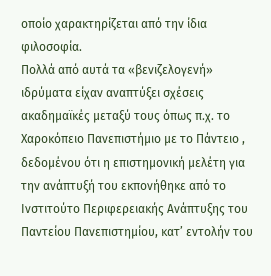οποίο χαρακτηρίζεται από την ίδια φιλοσοφία.
Πολλά από αυτά τα «βενιζελογενή» ιδρύματα είχαν αναπτύξει σχέσεις ακαδημαϊκές μεταξύ τους όπως π.χ. το Χαροκόπειο Πανεπιστήμιο με το Πάντειο , δεδομένου ότι η επιστημονική μελέτη για την ανάπτυξή του εκπονήθηκε από το Ινστιτούτο Περιφερειακής Ανάπτυξης του Παντείου Πανεπιστημίου, κατ’ εντολήν του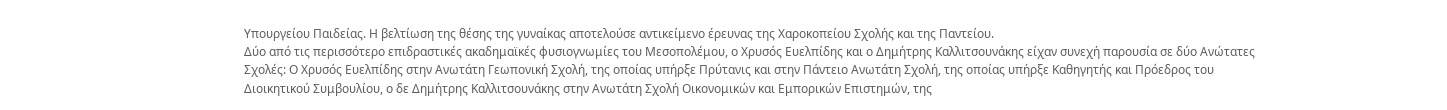Υπουργείου Παιδείας. Η βελτίωση της θέσης της γυναίκας αποτελούσε αντικείμενο έρευνας της Χαροκοπείου Σχολής και της Παντείου.
Δύο από τις περισσότερο επιδραστικές ακαδημαϊκές φυσιογνωμίες του Μεσοπολέμου, ο Χρυσός Ευελπίδης και ο Δημήτρης Καλλιτσουνάκης είχαν συνεχή παρουσία σε δύο Ανώτατες Σχολές: Ο Χρυσός Ευελπίδης στην Ανωτάτη Γεωπονική Σχολή, της οποίας υπήρξε Πρύτανις και στην Πάντειο Ανωτάτη Σχολή, της οποίας υπήρξε Καθηγητής και Πρόεδρος του Διοικητικού Συμβουλίου, ο δε Δημήτρης Καλλιτσουνάκης στην Ανωτάτη Σχολή Οικονομικών και Εμπορικών Επιστημών, της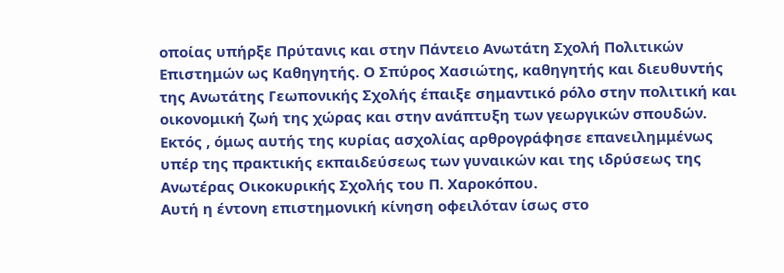οποίας υπήρξε Πρύτανις και στην Πάντειο Ανωτάτη Σχολή Πολιτικών Επιστημών ως Καθηγητής. Ο Σπύρος Χασιώτης, καθηγητής και διευθυντής της Ανωτάτης Γεωπονικής Σχολής έπαιξε σημαντικό ρόλο στην πολιτική και οικονομική ζωή της χώρας και στην ανάπτυξη των γεωργικών σπουδών. Εκτός , όμως αυτής της κυρίας ασχολίας αρθρογράφησε επανειλημμένως υπέρ της πρακτικής εκπαιδεύσεως των γυναικών και της ιδρύσεως της Ανωτέρας Οικοκυρικής Σχολής του Π. Χαροκόπου.
Αυτή η έντονη επιστημονική κίνηση οφειλόταν ίσως στο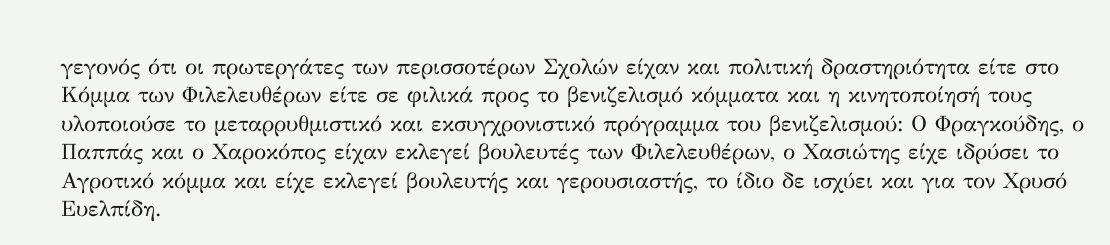γεγονός ότι οι πρωτεργάτες των περισσοτέρων Σχολών είχαν και πολιτική δραστηριότητα είτε στο Κόμμα των Φιλελευθέρων είτε σε φιλικά προς το βενιζελισμό κόμματα και η κινητοποίησή τους υλοποιούσε το μεταρρυθμιστικό και εκσυγχρονιστικό πρόγραμμα του βενιζελισμού: Ο Φραγκούδης, ο Παππάς και ο Χαροκόπος είχαν εκλεγεί βουλευτές των Φιλελευθέρων, ο Χασιώτης είχε ιδρύσει το Αγροτικό κόμμα και είχε εκλεγεί βουλευτής και γερουσιαστής, το ίδιο δε ισχύει και για τον Χρυσό Ευελπίδη.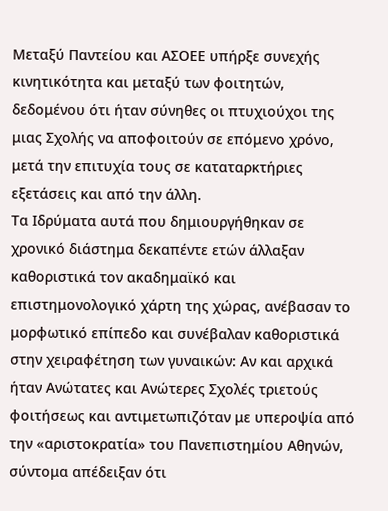Μεταξύ Παντείου και ΑΣΟΕΕ υπήρξε συνεχής κινητικότητα και μεταξύ των φοιτητών, δεδομένου ότι ήταν σύνηθες οι πτυχιούχοι της μιας Σχολής να αποφοιτούν σε επόμενο χρόνο, μετά την επιτυχία τους σε καταταρκτήριες εξετάσεις και από την άλλη.
Τα Ιδρύματα αυτά που δημιουργήθηκαν σε χρονικό διάστημα δεκαπέντε ετών άλλαξαν καθοριστικά τον ακαδημαϊκό και επιστημονολογικό χάρτη της χώρας, ανέβασαν το μορφωτικό επίπεδο και συνέβαλαν καθοριστικά στην χειραφέτηση των γυναικών: Αν και αρχικά ήταν Ανώτατες και Ανώτερες Σχολές τριετούς φοιτήσεως και αντιμετωπιζόταν με υπεροψία από την «αριστοκρατία» του Πανεπιστημίου Αθηνών, σύντομα απέδειξαν ότι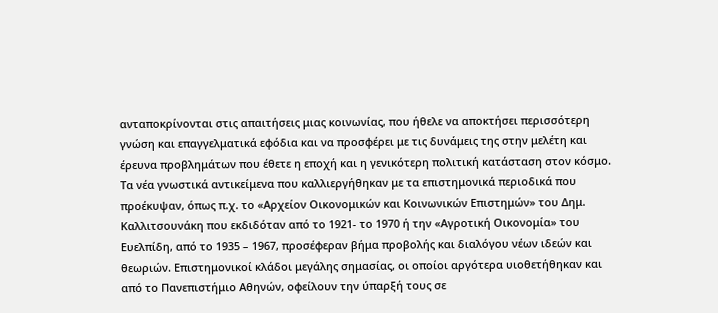ανταποκρίνονται στις απαιτήσεις μιας κοινωνίας, που ήθελε να αποκτήσει περισσότερη γνώση και επαγγελματικά εφόδια και να προσφέρει με τις δυνάμεις της στην μελέτη και έρευνα προβλημάτων που έθετε η εποχή και η γενικότερη πολιτική κατάσταση στον κόσμο.
Τα νέα γνωστικά αντικείμενα που καλλιεργήθηκαν με τα επιστημονικά περιοδικά που προέκυψαν, όπως π.χ. το «Αρχείον Οικονομικών και Κοινωνικών Επιστημών» του Δημ. Καλλιτσουνάκη που εκδιδόταν από το 1921- το 1970 ή την «Αγροτική Οικονομία» του Ευελπίδη, από το 1935 – 1967, προσέφεραν βήμα προβολής και διαλόγου νέων ιδεών και θεωριών. Επιστημονικοί κλάδοι μεγάλης σημασίας, οι οποίοι αργότερα υιοθετήθηκαν και από το Πανεπιστήμιο Αθηνών, οφείλουν την ύπαρξή τους σε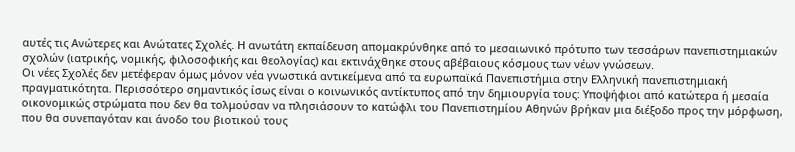αυτές τις Ανώτερες και Ανώτατες Σχολές. Η ανωτάτη εκπαίδευση απομακρύνθηκε από το μεσαιωνικό πρότυπο των τεσσάρων πανεπιστημιακών σχολών (ιατρικής, νομικής, φιλοσοφικής και θεολογίας) και εκτινάχθηκε στους αβέβαιους κόσμους των νέων γνώσεων.
Οι νέες Σχολές δεν μετέφεραν όμως μόνον νέα γνωστικά αντικείμενα από τα ευρωπαϊκά Πανεπιστήμια στην Ελληνική πανεπιστημιακή πραγματικότητα. Περισσότερο σημαντικός ίσως είναι ο κοινωνικός αντίκτυπος από την δημιουργία τους: Υποψήφιοι από κατώτερα ή μεσαία οικονομικώς στρώματα που δεν θα τολμούσαν να πλησιάσουν το κατώφλι του Πανεπιστημίου Αθηνών βρήκαν μια διέξοδο προς την μόρφωση, που θα συνεπαγόταν και άνοδο του βιοτικού τους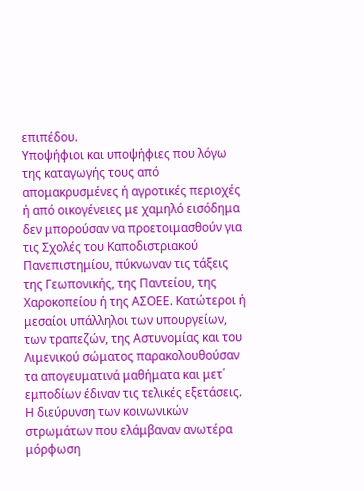επιπέδου.
Υποψήφιοι και υποψήφιες που λόγω της καταγωγής τους από απομακρυσμένες ή αγροτικές περιοχές ή από οικογένειες με χαμηλό εισόδημα δεν μπορούσαν να προετοιμασθούν για τις Σχολές του Καποδιστριακού Πανεπιστημίου, πύκνωναν τις τάξεις της Γεωπονικής, της Παντείου, της Χαροκοπείου ή της ΑΣΟΕΕ. Κατώτεροι ή μεσαίοι υπάλληλοι των υπουργείων, των τραπεζών, της Αστυνομίας και του Λιμενικού σώματος παρακολουθούσαν τα απογευματινά μαθήματα και μετ΄ εμποδίων έδιναν τις τελικές εξετάσεις. Η διεύρυνση των κοινωνικών στρωμάτων που ελάμβαναν ανωτέρα μόρφωση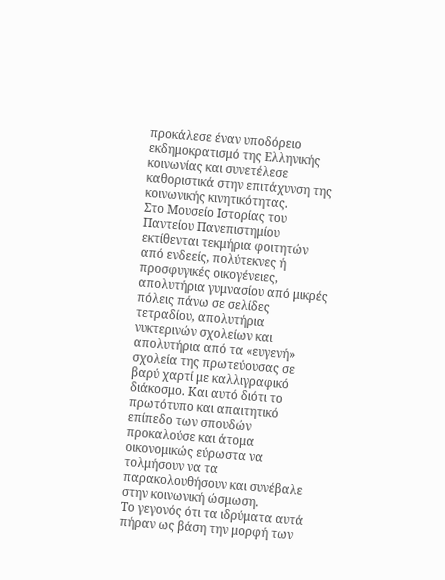προκάλεσε έναν υποδόρειο εκδημοκρατισμό της Ελληνικής κοινωνίας και συνετέλεσε καθοριστικά στην επιτάχυνση της κοινωνικής κινητικότητας.
Στο Μουσείο Ιστορίας του Παντείου Πανεπιστημίου εκτίθενται τεκμήρια φοιτητών από ενδεείς, πολύτεκνες ή προσφυγικές οικογένειες, απολυτήρια γυμνασίου από μικρές πόλεις πάνω σε σελίδες τετραδίου, απολυτήρια νυκτερινών σχολείων και απολυτήρια από τα «ευγενή» σχολεία της πρωτεύουσας σε βαρύ χαρτί με καλλιγραφικό διάκοσμο. Και αυτό διότι το πρωτότυπο και απαιτητικό επίπεδο των σπουδών προκαλούσε και άτομα οικονομικώς εύρωστα να τολμήσουν να τα παρακολουθήσουν και συνέβαλε στην κοινωνική ώσμωση.
Το γεγονός ότι τα ιδρύματα αυτά πήραν ως βάση την μορφή των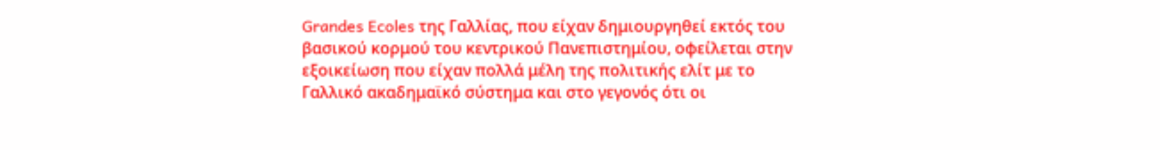Grandes Ecoles της Γαλλίας, που είχαν δημιουργηθεί εκτός του βασικού κορμού του κεντρικού Πανεπιστημίου, οφείλεται στην εξοικείωση που είχαν πολλά μέλη της πολιτικής ελίτ με το Γαλλικό ακαδημαϊκό σύστημα και στο γεγονός ότι οι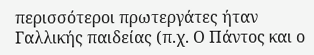περισσότεροι πρωτεργάτες ήταν Γαλλικής παιδείας (π.χ. Ο Πάντος και ο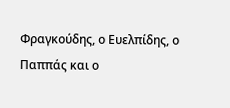Φραγκούδης, ο Ευελπίδης, ο Παππάς και ο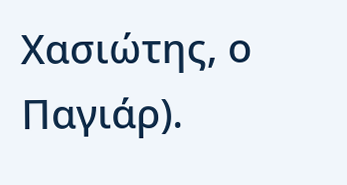Χασιώτης, ο Παγιάρ).